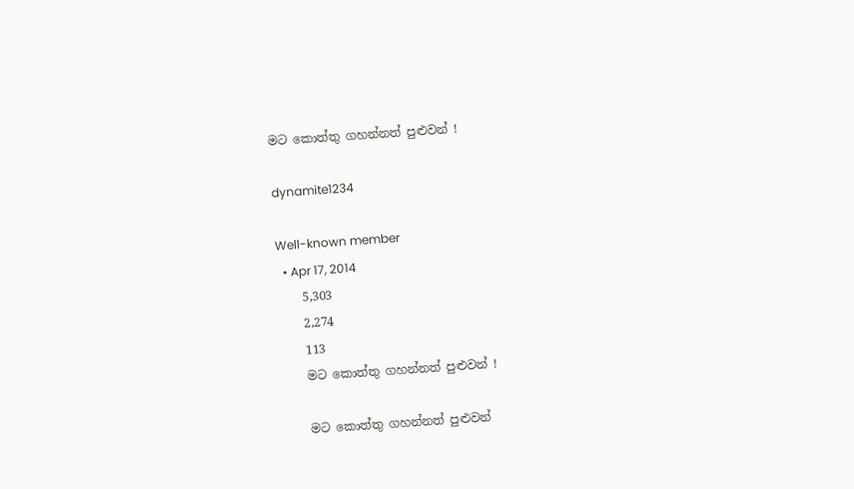මට කොත්තු ගහන්නත් පුළුවන් !

dynamite1234

Well-known member
  • Apr 17, 2014
    5,303
    2,274
    113
    මට කොත්තු ගහන්නත් පුළුවන් !

    මට කොත්තු ගහන්නත් පුළුවන්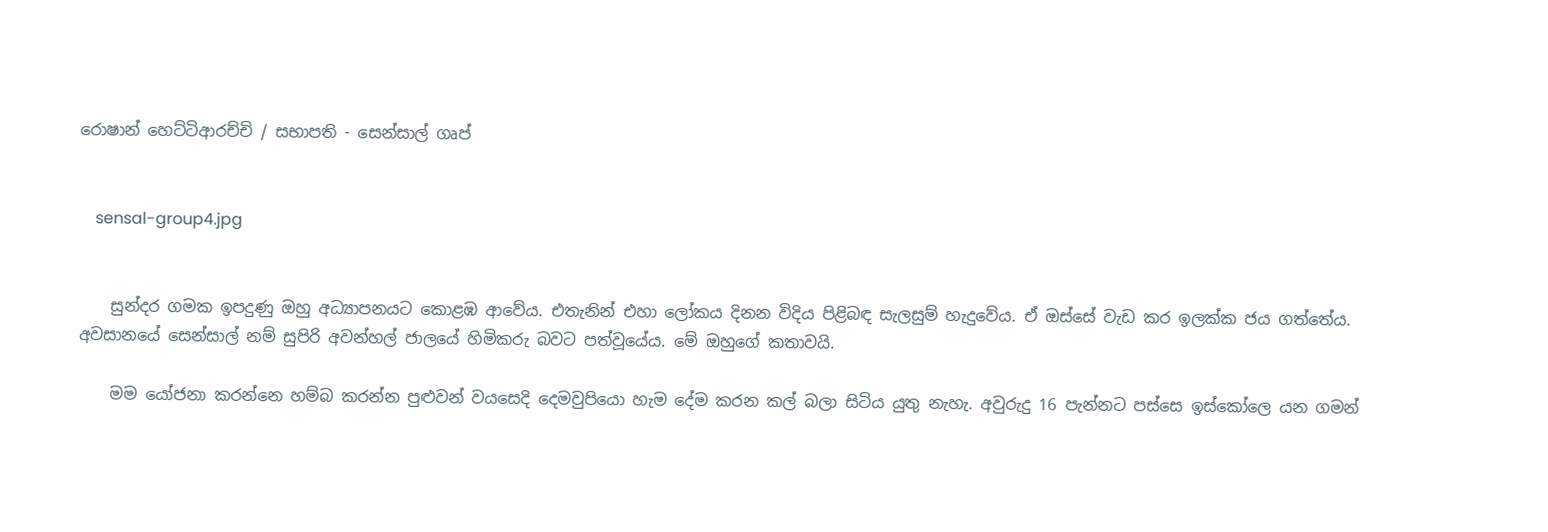රොෂාන් හෙට්ටිආරච්චි / සභාපති - සෙන්සාල් ගෘප්


    sensal-group4.jpg


    සුන්දර ගමක ඉපදුණු ඔහු අධ්‍යාපනයට කොළඹ ආවේය. එතැනින් එහා ලෝකය දිනන විදිය පිළිබඳ සැලසුම් හැදුවේය. ඒ ඔස්සේ වැඩ කර ඉලක්ක ජය ගත්තේය. අවසානයේ සෙන්සාල් නම් සුපිරි අවන්හල් ජාලයේ හිමිකරු බවට පත්වූයේය. මේ ඔහුගේ කතාවයි.

    මම යෝජනා කරන්නෙ හම්බ කරන්න පුළුවන් වයසෙදි දෙමවුපියො හැම දේම කරන කල් බලා සිටිය යුතු නැහැ. අවුරුදු 16 පැන්නට පස්සෙ ඉස්කෝලෙ යන ගමන්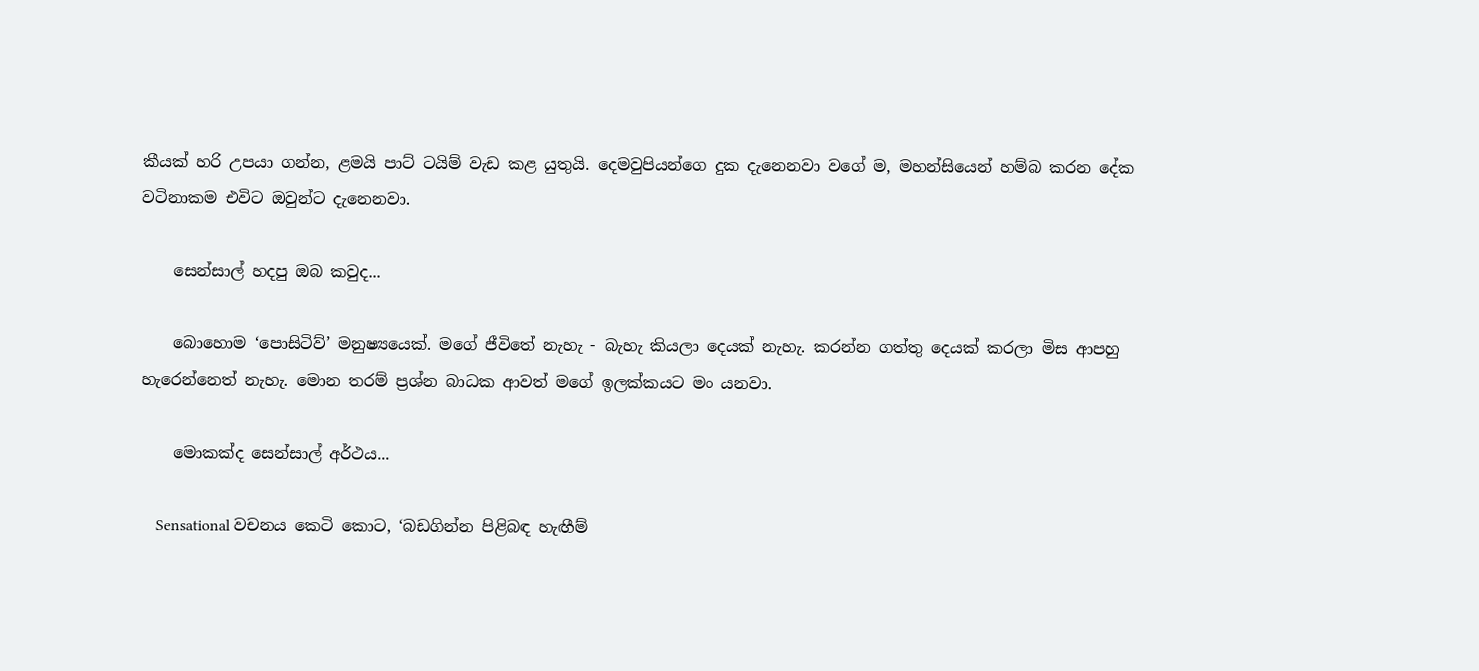කීයක් හරි උපයා ගන්න, ළමයි පාට් ටයිම් වැඩ කළ යුතුයි. දෙමවුපියන්ගෙ දුක දැනෙනවා වගේ ම, මහන්සියෙන් හම්බ කරන දේක වටිනාකම එවිට ඔවුන්ට දැනෙනවා.

    සෙන්සාල් හදපු ඔබ කවුද...

    බොහොම ‘පොසිටිව්’ මනුෂ්‍යයෙක්. මගේ ජීවිතේ නැහැ - බැහැ කියලා දෙයක් නැහැ. කරන්න ගත්තු දෙයක් කරලා මිස ආපහු හැරෙන්නෙත් නැහැ. මොන තරම් ප්‍රශ්න බාධක ආවත් මගේ ඉලක්කයට මං යනවා.

    මොකක්ද සෙන්සාල් අර්ථය...

    Sensational වචනය කෙටි කොට, ‘බඩගින්න පිළිබඳ හැඟීම්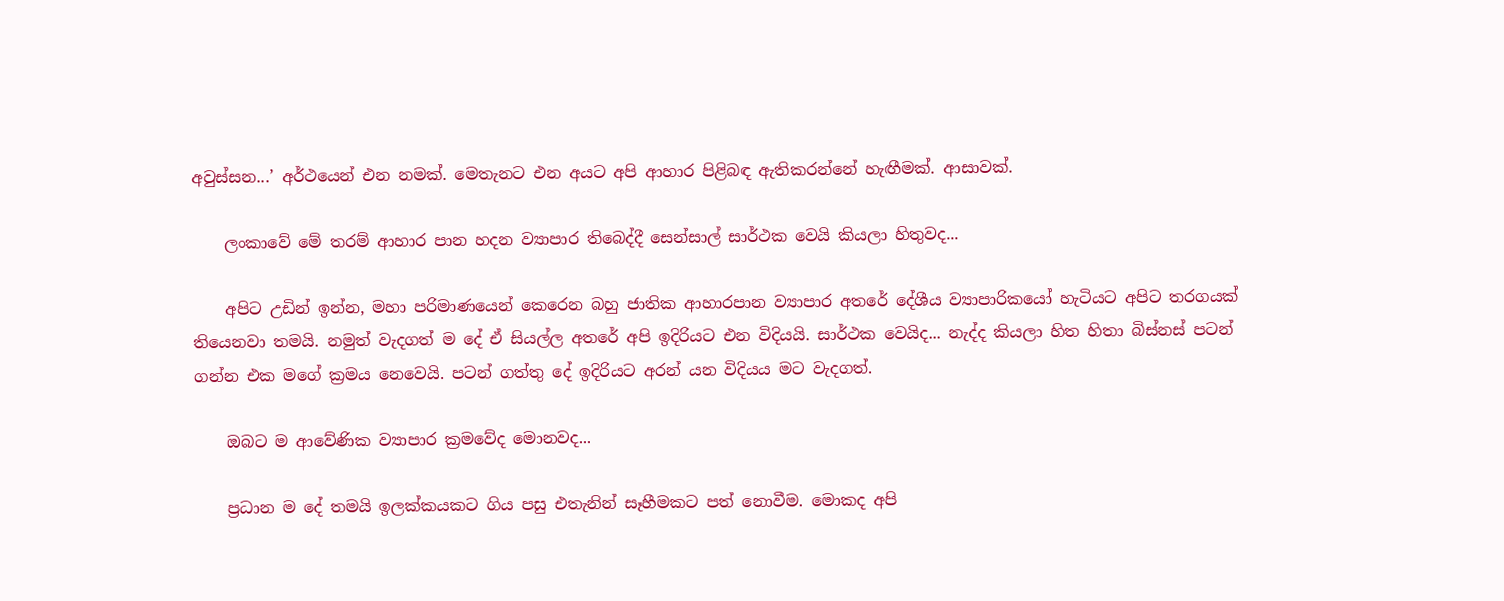අවුස්සන...’ අර්ථයෙන් එන නමක්. මෙතැනට එන අයට අපි ආහාර පිළිබඳ ඇතිකරන්නේ හැඟීමක්. ආසාවක්.

    ලංකාවේ මේ තරම් ආහාර පාන හදන ව්‍යාපාර තිබෙද්දී සෙන්සාල් සාර්ථක වෙයි කියලා හිතුවද...

    අපිට උඩින් ඉන්න, මහා පරිමාණයෙන් කෙරෙන බහු ජාතික ආහාරපාන ව්‍යාපාර අතරේ දේශීය ව්‍යාපාරිකයෝ හැටියට අපිට තරගයක් තියෙනවා තමයි. නමුත් වැදගත් ම දේ ඒ සියල්ල අතරේ අපි ඉදිරියට එන විදියයි. සාර්ථක වෙයිද... නැද්ද කියලා හිත හිතා බිස්නස් පටන් ගන්න එක මගේ ක්‍රමය නෙවෙයි. පටන් ගත්තු දේ ඉදිරියට අරන් යන විදියය මට වැදගත්.

    ඔබට ම ආවේණික ව්‍යාපාර ක්‍රමවේද මොනවද...

    ප්‍රධාන ම දේ තමයි ඉලක්කයකට ගිය පසු එතැනින් සෑහීමකට පත් නොවීම. මොකද අපි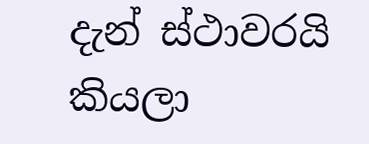දැන් ස්ථාවරයි කියලා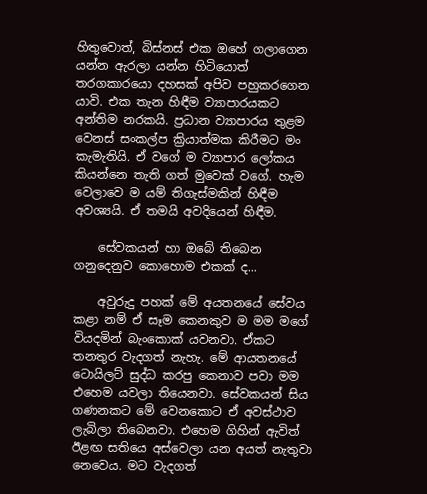හිතුවොත්, බිස්නස් එක ඔහේ ගලාගෙන යන්න ඇරලා යන්න හිටියොත් තරගකාරයො දහසක් අපිව පහුකරගෙන යාවි. එක තැන හිඳීම ව්‍යාපාරයකට අන්තිම නරකයි. ප්‍රධාන ව්‍යාපාරය තුළම වෙනස් සංකල්ප ක්‍රියාත්මක කිරීමට මං කැමැතියි. ඒ වගේ ම ව්‍යාපාර ලෝකය කියන්නෙ තැති ගත් මුවෙක් වගේ. හැම වෙලාවෙ ම යම් තිගැස්මකින් හිඳීම අවශ්‍යයි. ඒ තමයි අවදියෙන් හිඳීම.

    සේවකයන් හා ඔබේ තිබෙන ගනුදෙනුව කොහොම එකක් ද...

    අවුරුදු පහක් මේ අයතනයේ සේවය කළා නම් ඒ සෑම කෙනකුව ම මම මගේ වියදමින් බැංකොක් යවනවා. ඒකට තනතුර වැදගත් නැහැ. මේ ආයතනයේ ටොයිලට් සුද්ධ කරපු කෙනාව පවා මම එහෙම යවලා තියෙනවා. සේවකයන් සිය ගණනකට මේ වෙනකොට ඒ අවස්ථාව ලැබිලා තිබෙනවා. එහෙම ගිහින් ඇවිත් ඊළඟ සතියෙ අස්වෙලා යන අයත් නැතුවා නෙවෙය. මට වැදගත්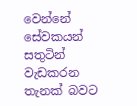වෙන්නේ සේවකයන් සතුටින් වැඩකරන තැනක් බවට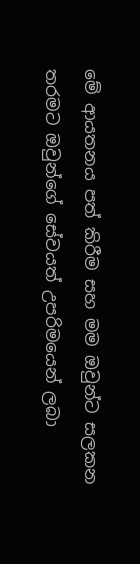මේ ආයතනය පත් කිරීම සහ මම ඔවුන්ට සලකන තරමට ඔවුන්ගේ සේවයත් උපරිමයෙන් ලබා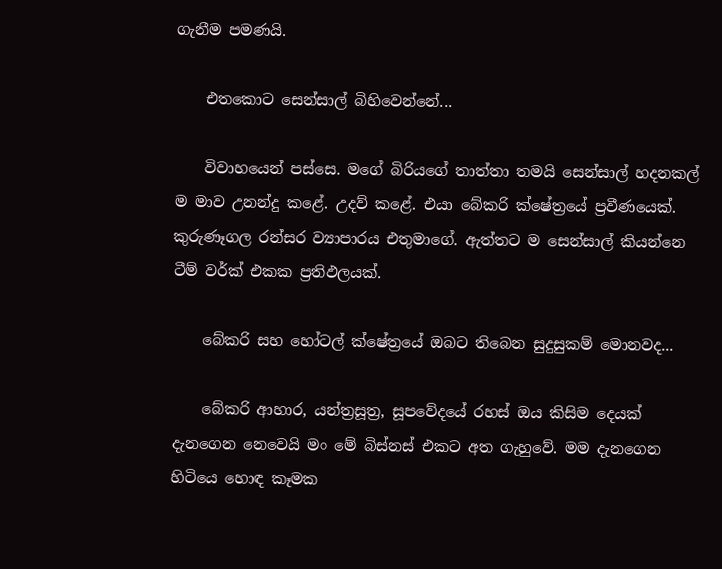ගැනීම පමණයි.

    එතකොට සෙන්සාල් බිහිවෙන්නේ...

    විවාහයෙන් පස්සෙ. මගේ බිරියගේ තාත්තා තමයි සෙන්සාල් හදනකල් ම මාව උනන්දු කළේ. උදව් කළේ. එයා බේකරි ක්ෂේත්‍රයේ ප්‍රවීණයෙක්. කුරුණෑගල රන්සර ව්‍යාපාරය එතුමාගේ. ඇත්තට ම සෙන්සාල් කියන්නෙ ටීම් වර්ක් එකක ප්‍රතිඵලයක්.

    බේකරි සහ හෝටල් ක්ෂේත්‍රයේ ඔබට තිබෙන සුදුසුකම් මොනවද...

    බේකරි ආහාර, යන්ත්‍රසූත්‍ර, සූපවේදයේ රහස් ඔය කිසිම දෙයක් දැනගෙන නෙවෙයි මං මේ බිස්නස් එකට අත ගැහුවේ. මම දැනගෙන හිටියෙ හොඳ කෑමක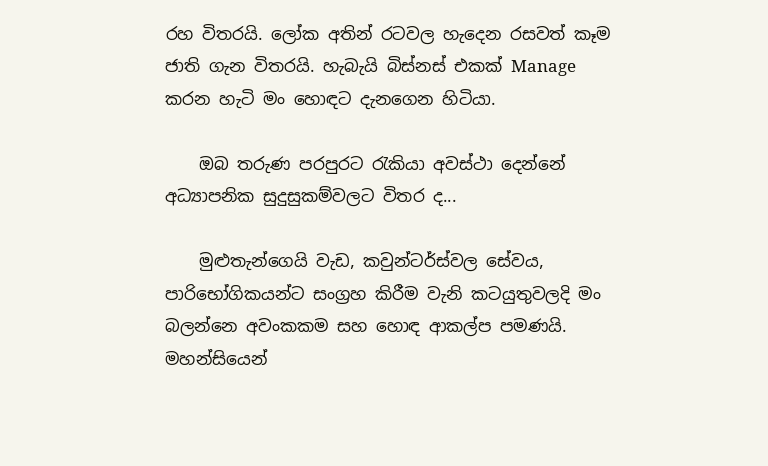රහ විතරයි. ලෝක අතින් රටවල හැදෙන රසවත් කෑම ජාති ගැන විතරයි. හැබැයි බිස්නස් එකක් Manage කරන හැටි මං හොඳට දැනගෙන හිටියා.

    ඔබ තරුණ පරපුරට රැකියා අවස්ථා දෙන්නේ අධ්‍යාපනික සුදුසුකම්වලට විතර ද...

    මුළුතැන්ගෙයි වැඩ, කවුන්ටර්ස්වල සේවය, පාරිභෝගිකයන්ට සංග්‍රහ කිරීම වැනි කටයුතුවලදි මං බලන්නෙ අවංකකම සහ හොඳ ආකල්ප පමණයි. මහන්සියෙන්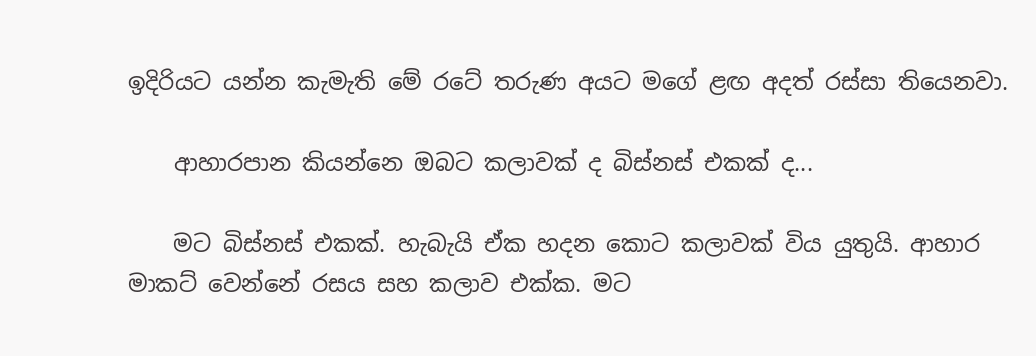ඉදිරියට යන්න කැමැති මේ රටේ තරුණ අයට මගේ ළඟ අදත් රස්සා තියෙනවා.

    ආහාරපාන කියන්නෙ ඔබට කලාවක් ද බිස්නස් එකක් ද...

    මට බිස්නස් එකක්. හැබැයි ඒක හදන කොට කලාවක් විය යුතුයි. ආහාර මාකට් වෙන්නේ රසය සහ කලාව එක්ක. මට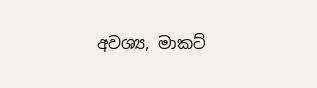අවශ්‍ය, මාකට්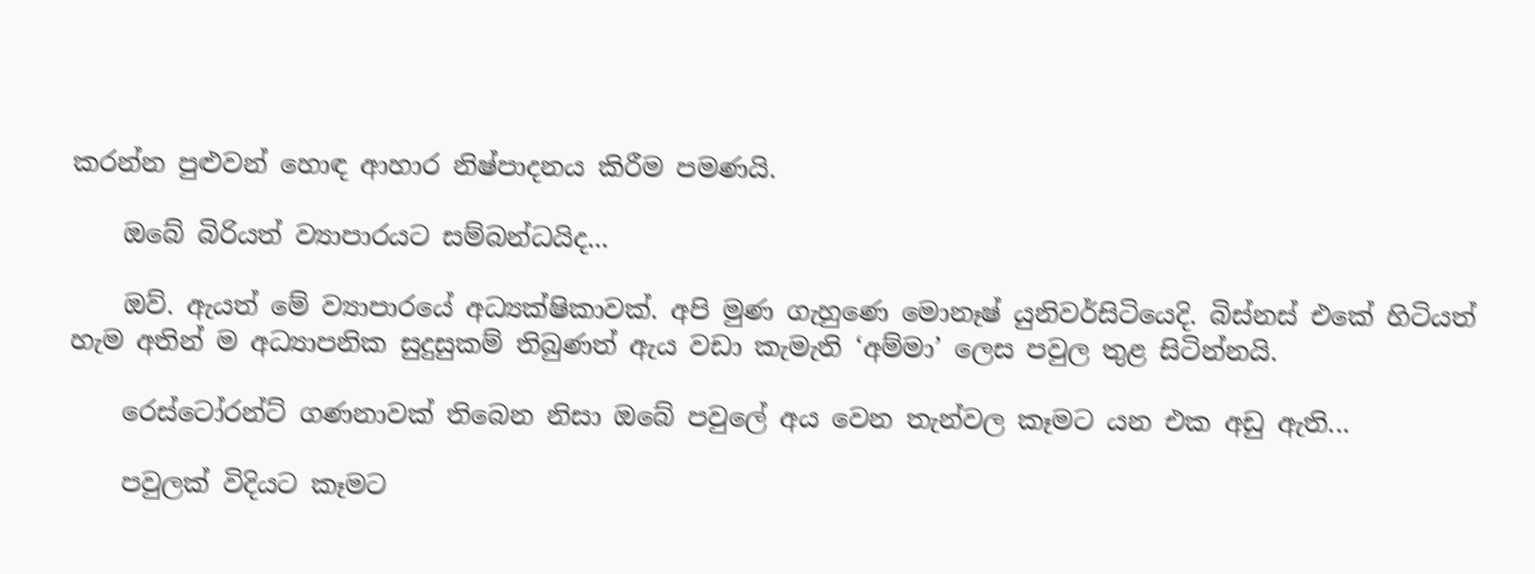කරන්න පුළුවන් හොඳ ආහාර නිෂ්පාදනය කිරීම පමණයි.

    ඔබේ බිරියත් ව්‍යාපාරයට සම්බන්ධයිද...

    ඔව්. ඇයත් මේ ව්‍යාපාරයේ අධ්‍යක්ෂිකාවක්. අපි මුණ ගැහුණෙ මොනෑෂ් යුනිවර්සිටියෙදි. බිස්නස් එකේ හිටියත් හැම අතින් ම අධ්‍යාපනික සුදුසුකම් තිබුණත් ඇය වඩා කැමැති ‘අම්මා’ ලෙස පවුල තුළ සිටින්නයි.

    රෙස්ටෝරන්ට් ගණනාවක් තිබෙන නිසා ඔබේ පවුලේ අය වෙන තැන්වල කෑමට යන එක අඩු ඇති...

    පවුලක් විදියට කෑමට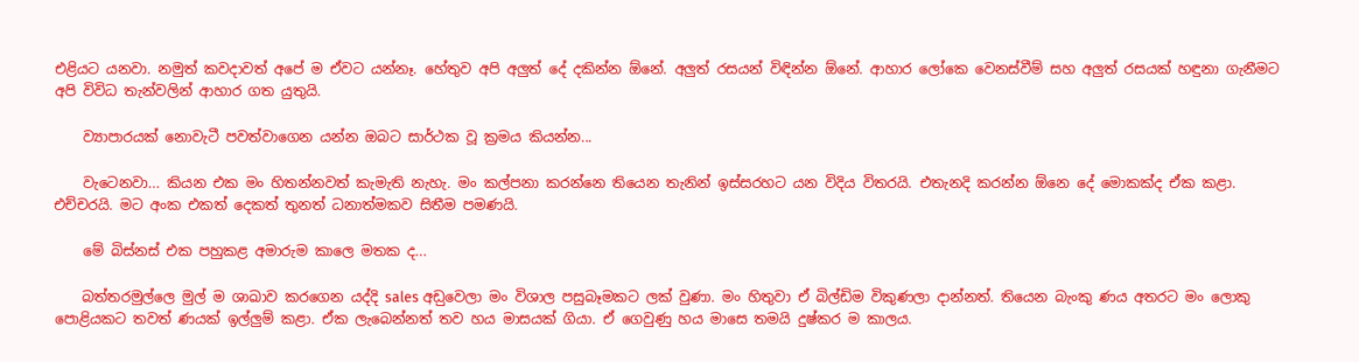එළියට යනවා. නමුත් කවදාවත් අපේ ම ඒවට යන්නෑ. හේතුව අපි අලුත් දේ දකින්න ඕනේ. අලුත් රසයන් විඳින්න ඕනේ. ආහාර ලෝකෙ වෙනස්වීම් සහ අලුත් රසයක් හඳුනා ගැනීමට අපි විවිධ තැන්වලින් ආහාර ගත යුතුයි.

    ව්‍යාපාරයක් නොවැටී පවත්වාගෙන යන්න ඔබට සාර්ථක වූ ක්‍රමය කියන්න...

    වැටෙනවා... කියන එක මං හිතන්නවත් කැමැති නැහැ. මං කල්පනා කරන්නෙ තියෙන තැනින් ඉස්සරහට යන විදිය විතරයි. එතැනදි කරන්න ඕනෙ දේ මොකක්ද ඒක කළා. එච්චරයි. මට අංක එකත් දෙකත් තුනත් ධනාත්මකව සිතීම පමණයි.

    මේ බිස්නස් එක පහුකළ අමාරුම කාලෙ මතක ද...

    බත්තරමුල්ලෙ මුල් ම ශාඛාව කරගෙන යද්දි sales අඩ‍ුවෙලා මං විශාල පසුබෑමකට ලක් වුණා. මං හිතුවා ඒ බිල්ඩිම විකුණලා දාන්නත්. තියෙන බැංකු ණය අතරට මං ලොකු පොළියකට තවත් ණයක් ඉල්ලුම් කළා. ඒක ලැබෙන්නත් තව හය මාසයක් ගියා. ඒ ගෙවුණු හය මාසෙ තමයි දුෂ්කර ම කාලය.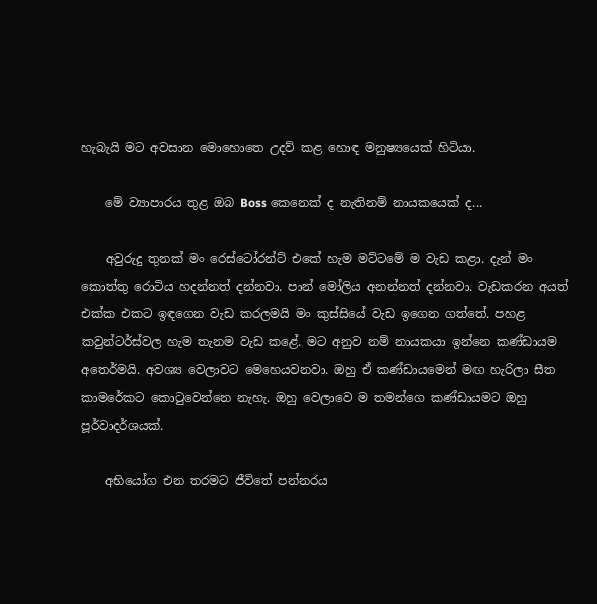හැබැයි මට අවසාන මොහොතෙ උදව් කළ හොඳ මනුෂ්‍යයෙක් හිටියා.

    මේ ව්‍යාපාරය තුළ ඔබ Boss කෙනෙක් ද නැතිනම් නායකයෙක් ද...

    අවුරුදු තුනක් මං රෙස්ටෝරන්ට් එකේ හැම මට්ටමේ ම වැඩ කළා. දැන් මං කොත්තු රොටිය හදන්නත් දන්නවා. පාන් මෝලිය අනන්නත් දන්නවා. වැඩකරන අයත් එක්ක එකට ඉඳගෙන වැඩ කරලමයි මං කුස්සියේ වැඩ ඉගෙන ගත්තේ. පහළ කවුන්ටර්ස්වල හැම තැනම වැඩ කළේ. මට අනුව නම් නායකයා ඉන්නෙ කණ්ඩායම අත‍ෙර්මයි. අවශ්‍ය වෙලාවට මෙහෙයවනවා. ඔහු ඒ කණ්ඩායමෙන් මඟ හැරිලා සීත කාමරේකට කොටුවෙන්නෙ නැහැ. ඔහු වෙලාවෙ ම තමන්ගෙ කණ්ඩායමට ඔහු පූර්වාදර්ශයක්.

    අභියෝග එන තරමට ජීවිතේ පන්නරය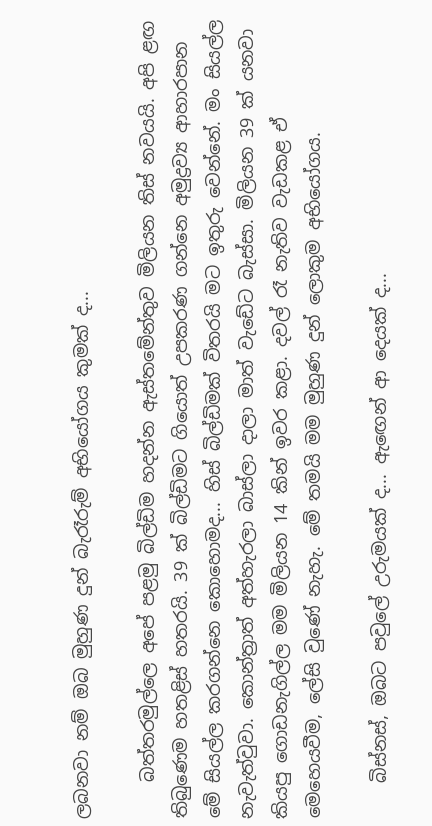ලබනවා නම් ඔබ මුහුණ දුන් බැරෑරුම් අභියෝගය කුමක් ද...

    බත්තරමුල්ලෙ අපේ පළමු බිල්ඩිම හදන්න ඇස්තමේන්තුව මිලියන තිස් නවයයි. අපි ළඟ තිබුණෙම හතළිස් හතරයි. 39 ක් බිල්ඩිමට ගියොත් උපකරණ ගන්නෙ අමුද්‍රව්‍ය ආහාරපාන මේ සියල්ල කරගන්නෙ කොහොමද... හිස් බිල්ඩිමක් විතරයි මට ඉතුරු වෙන්නේ. මං සියල්ල නැවැත්වුවා. කොන්ත්‍රාත් අත්හැරලා බාස්ලා දාලා මාත් වැඩේට බැස්සා. මිලියන 39 ක් යනවා කියපු ගොඩනැගිල්ල මම මිලියන 14 කින් ඉවර කළා. දවල් රෑ නැතිව වැඩකළ ඒ මෙහෙයවීම, ලේසි වුණේ නැහැ. මේ තමයි මම මුහුණ දුන් ලොකුම අභියෝගය.

    බිස්නස්, ඔබට පවුලේ උරුමයක් ද... ඇ‍ඟෙන් ආ දෙයක් ද...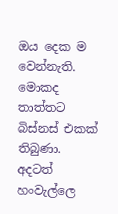ඔය දෙක ම වෙන්නැති. මොකද තාත්තට බිස්නස් එකක් තිබුණා. අදටත් හංවැල්ලෙ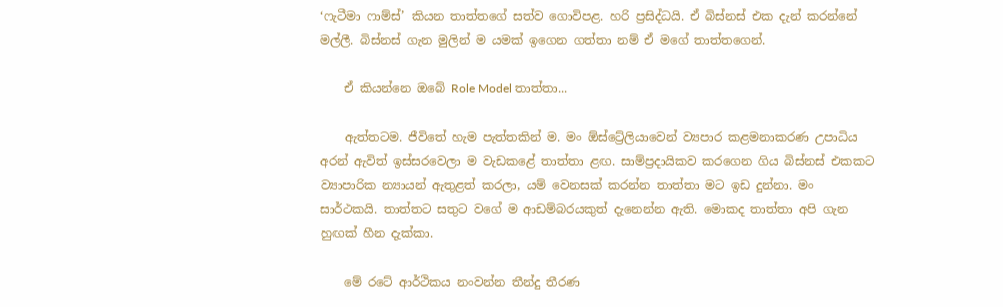‘ෆැටීමා ෆාම්ස්’ කියන තාත්තගේ සත්ව ගොවිපළ. හරි ප්‍රසිද්ධයි. ඒ බිස්නස් එක දැන් කරන්නේ මල්ලී. බිස්නස් ගැන මුලින් ම යමක් ඉගෙන ගත්තා නම් ඒ මගේ තාත්තගෙන්.

    ඒ කියන්නෙ ඔබේ Role Model තාත්තා...

    ඇත්තටම. ජීවිතේ හැම පැත්තකින් ම. මං ඕස්ට්‍රේලියාවෙන් ව්‍යපාර කළමනාකරණ උපාධිය අරන් ඇවිත් ඉස්සරවෙලා ම වැඩකළේ තාත්තා ළඟ. සාම්ප්‍රදායිකව කරගෙන ගිය බිස්නස් එකකට ව්‍යාපාරික න්‍යායන් ඇතුළත් කරලා, යම් වෙනසක් කරන්න තාත්තා මට ඉඩ දුන්නා. මං සාර්ථකයි. තාත්තට සතුට වගේ ම ආඩම්බරයකුත් දැනෙන්න ඇති. මොකද තාත්තා අපි ගැන හුඟක් හීන දැක්කා.

    මේ රටේ ආර්ථිකය නංවන්න තීන්දු තීරණ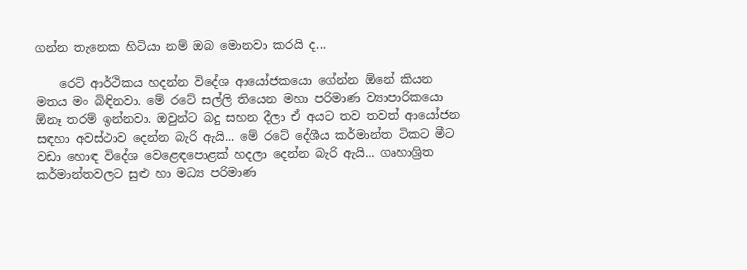ගන්න තැනෙක හිටියා නම් ඔබ මොනවා කරයි ද...

    ර‍ෙට් ආර්ථිකය හදන්න විදේශ ආයෝජකයො ගේන්න ඕනේ කියන මතය මං බිඳිනවා. මේ රටේ සල්ලි තියෙන මහා පරිමාණ ව්‍යාපාරිකයො ඕනෑ තරම් ඉන්නවා. ඔවුන්ට බදු සහන දීලා ඒ අයට තව තවත් ආයෝජන සඳහා අවස්ථාව දෙන්න බැරි ඇයි... මේ රටේ දේශීය කර්මාන්ත ටිකට මීට වඩා හොඳ විදේශ වෙළෙඳපොළක් හදලා දෙන්න බැරි ඇයි... ගෘහාශ්‍රිත කර්මාන්තවලට සුළු හා මධ්‍ය පරිමාණ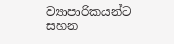ව්‍යාපාරිකයන්ට සහන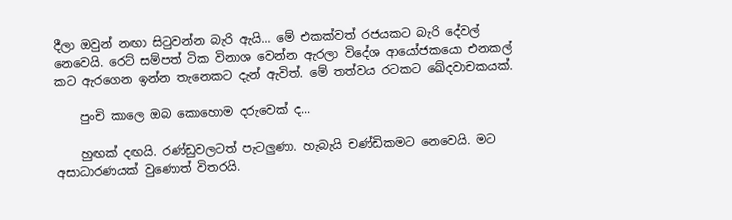දීලා ඔවුන් නඟා සිටුවන්න බැරි ඇයි... මේ එකක්වත් රජයකට බැරි දේවල් නෙවෙයි. ර‍ෙට් සම්පත් ටික විනාශ වෙන්න ඇරලා විදේශ ආයෝජකයො එනකල් කට ඇරගෙන ඉන්න තැනෙකට දැන් ඇවිත්. මේ තත්වය රටකට ඛේදවාචකයක්.

    පුංචි කාලෙ ඔබ කොහොම දරුවෙක් ද...

    හුඟක් දඟයි. රණ්ඩුවලටත් පැටලුණා. හැබැයි චණ්ඩිකමට නෙවෙයි. මට අසාධාරණයක් වුණොත් විතරයි.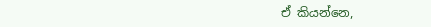ඒ කියන්නෙ,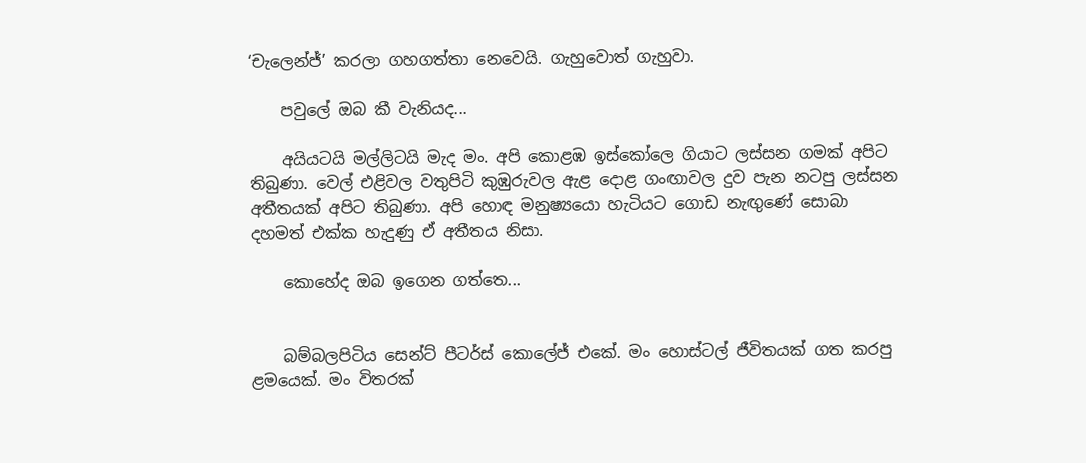‘චැලෙන්ජ්’ කරලා ගහගත්තා නෙවෙයි. ගැහුවොත් ගැහුවා.

    පවුලේ ඔබ කී වැනියද...

    අයියටයි මල්ලිටයි මැද මං. අපි කොළඹ ඉස්කෝලෙ ගියාට ලස්සන ගමක් අපිට තිබුණා. වෙල් එළිවල වතුපිටි කුඹුරුවල ඇළ දොළ ගංඟාවල දුව පැන නටපු ලස්සන අතීතයක් අපිට තිබුණා. අපි හොඳ මනුෂ්‍යයො හැටියට ගොඩ නැඟුණේ සොබා දහමත් එක්ක හැදුණු ඒ අතීතය නිසා.

    කොහේද ඔබ ඉගෙන ගත්තෙ...


    බම්බලපිටිය සෙන්ට් පීටර්ස් කොලේජ් එකේ. මං හොස්ටල් ජීවිතයක් ගත කරපු ළමයෙක්. මං විතරක්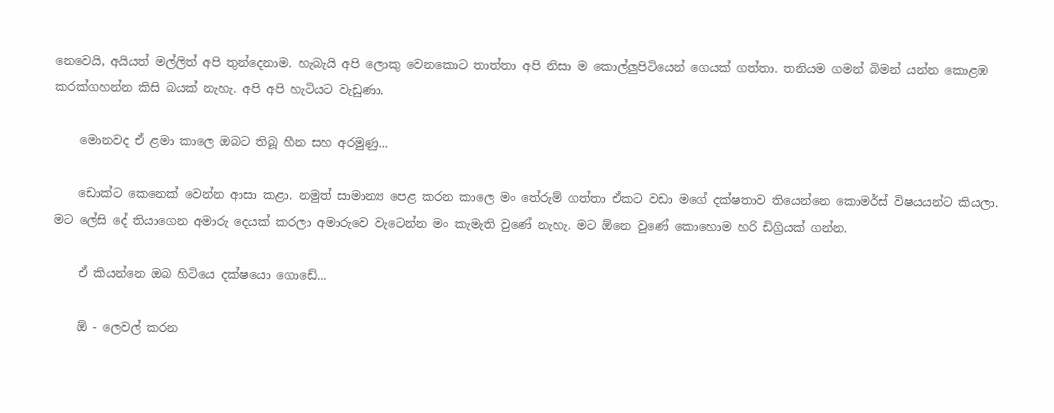නෙවෙයි, අයියත් මල්ලිත් අපි තුන්දෙනාම. හැබැයි අපි ලොකු වෙන‍කොට තාත්තා අපි නිසා ම කොල්ලුපිටියෙන් ගෙයක් ගත්තා. තනියම ගමන් බිමන් යන්න කොළඹ කරක්ගහන්න කිසි බයක් නැහැ. අපි අපි හැටියට වැඩුණා.

    මොනවද ඒ ළමා කාලෙ ඔබට තිබූ හීන සහ අරමුණු...

    ඩොක්ට කෙනෙක් වෙන්න ආසා කළා. නමුත් සාමාන්‍ය පෙළ කරන කාලෙ මං තේරුම් ගත්තා ඒකට වඩා මගේ දක්ෂතාව තියෙන්නෙ කොමර්ස් විෂයයන්ට කියලා. මට ලේසි දේ තියාගෙන අමාරු දෙයක් කරලා අමාරුවෙ වැටෙන්න මං කැමැති වුණේ නැහැ. මට ඕනෙ වුණේ කොහොම හරි ඩිග්‍රියක් ගන්න.

    ඒ කියන්නෙ ඔබ හිටියෙ දක්ෂයො ගොඩේ...

    ඕ - ලෙවල් කරන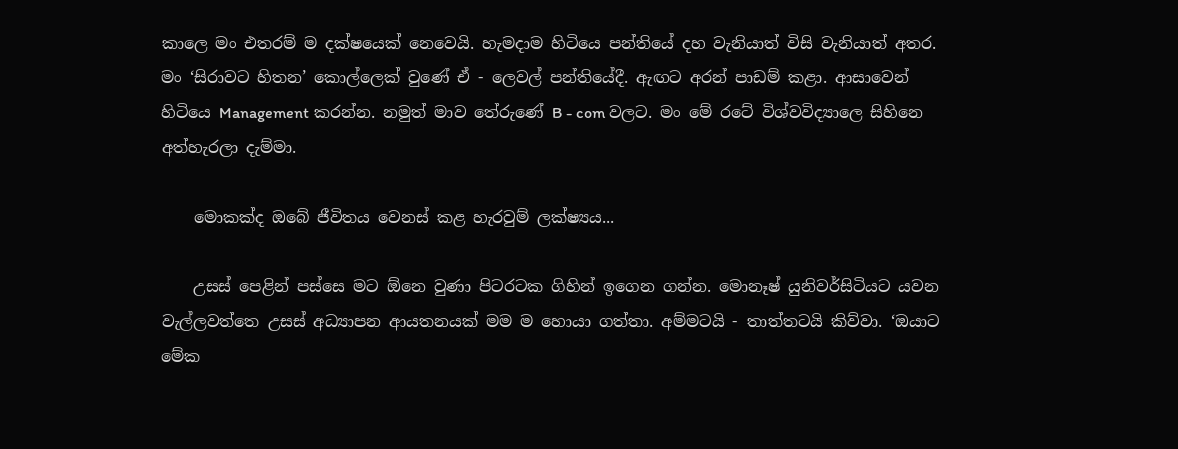කාලෙ මං එතරම් ම දක්ෂයෙක් නෙවෙයි. හැමදාම හිටියෙ පන්තියේ දහ වැනියාත් විසි වැනියාත් අතර. මං ‘සිරාවට හිතන’ කොල්ලෙක් වුණේ ඒ - ලෙවල් පන්තියේදී. ඇඟට අරන් පාඩම් කළා. ආසාවෙන් හිටියෙ Management කරන්න. නමුත් මාව තේරුණේ B - com වලට. මං මේ රටේ විශ්වවිද්‍යාලෙ සිහිනෙ අත්හැරලා දැම්මා.

    මොකක්ද ඔබේ ජීවිතය වෙනස් කළ හැරවුම් ලක්ෂ්‍යය...

    උසස් පෙළින් පස්සෙ මට ඕනෙ වුණා පිටරටක ගිහින් ඉගෙන ගන්න. මොනෑෂ් යුනිවර්සිටියට යවන වැල්ලවත්තෙ උසස් අධ්‍යාපන ආයතනයක් මම ම හොයා ගත්තා. අම්මටයි - තාත්තටයි කිව්වා. ‘ඔයාට මේක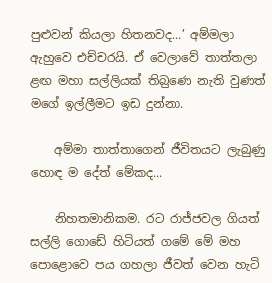පුළුවන් කියලා හිතනවද...’ අම්මලා ඇහුවෙ එච්චරයි. ඒ වෙලාවේ තාත්තලා ළඟ මහා සල්ලියක් තිබ‍ුණෙ නැති වුණත් මගේ ඉල්ලීමට ඉඩ දුන්නා.

    අම්මා තාත්තාගෙන් ජීවිතයට ලැබුණු හොඳ ම දේත් මේකද...

    නිහතමානිකම. රට රාජ්ජවල ගියත් සල්ලි ගොඩේ හිටියත් ගමේ මේ මහ පොළොවෙ පය ගහලා ජීවත් වෙන හැටි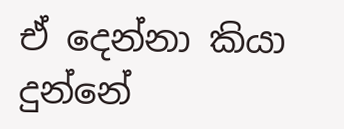ඒ දෙන්නා කියා දුන්නේ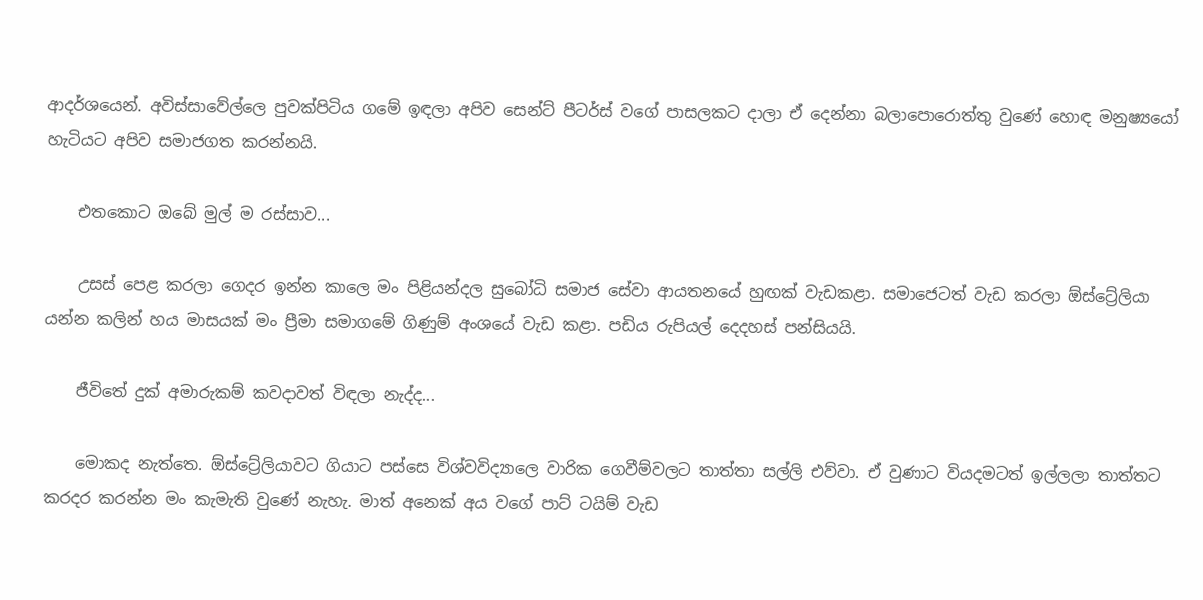ආදර්ශයෙන්. අවිස්සාවේල්ලෙ පුවක්පිටිය ගමේ ඉඳලා අපිව සෙන්ට් පීටර්ස් වගේ පාසලකට දාලා ඒ දෙන්නා බලාපොරොත්තු වුණේ හොඳ මනුෂ්‍යයෝ හැටියට අපිව සමාජගත කරන්නයි.

    එතකොට ඔබේ මුල් ම රස්සාව...

    උසස් පෙළ කරලා ගෙදර ඉන්න කාලෙ මං පිළියන්දල සුබෝධි සමාජ සේවා ආයතනයේ හුඟක් වැඩකළා. සමාජෙටත් වැඩ කරලා ඕස්ට්‍රේලියා යන්න කලින් හය මාසයක් මං ප්‍රීමා සමාගමේ ගිණුම් අංශයේ වැඩ කළා. පඩිය රුපියල් දෙදහස් පන්සියයි.

    ජීවිතේ දුක් අමාරුකම් කවදාවත් විඳලා නැද්ද...

    මොකද නැත්තෙ. ඕස්ට්‍රේලියාවට ගියාට පස්සෙ විශ්වවිද්‍යාලෙ වාරික ගෙවීම්වලට තාත්තා සල්ලි එව්වා. ඒ වුණාට වියදමටත් ඉල්ලලා තාත්තට කරදර කරන්න මං කැමැති වුණේ නැහැ. මාත් අනෙක් අය වගේ පාට් ටයිම් වැඩ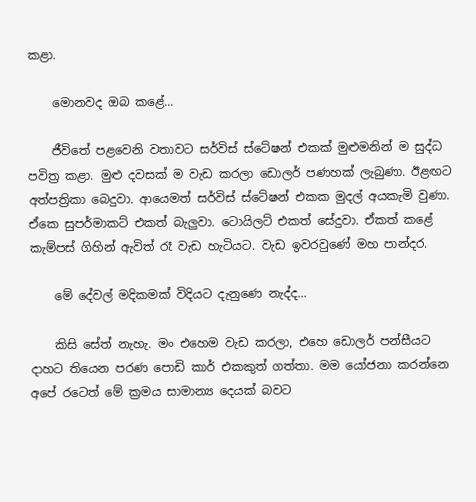කළා.

    මොනවද ඔබ කළේ...

    ජීවිතේ පළවෙනි වතාවට සර්විස් ස්ටේෂන් එකක් මුළුමනින් ම සුද්ධ පවිත්‍ර කළා. මුළු දවසක් ම වැඩ කරලා ඩොලර් පණහක් ලැබුණා. ඊළඟට අත්පත්‍රිකා බෙදුවා. ආයෙමත් සර්විස් ස්ටේෂන් එකක මුදල් අයකැමි වුණා. ඒකෙ සුපර්මාකට් එකත් බැලුවා. ටොයිලට් එකත් සේදුවා. ඒකත් කළේ කැම්පස් ගිහින් ඇවිත් රෑ වැඩ හැටියට. වැඩ ඉවරවුණේ මහ පාන්දර.

    මේ දේවල් මදිකමක් විදියට දැනුණෙ නැද්ද...

    කිසි සේත් නැහැ. මං එහෙම වැඩ කරලා, එහෙ ඩොලර් පන්සීයට දාහට තියෙන පරණ පොඩි කාර් එකකුත් ගත්තා. මම යෝජනා කරන්නෙ අපේ රටෙත් මේ ක්‍රමය සාමාන්‍ය දෙයක් බවට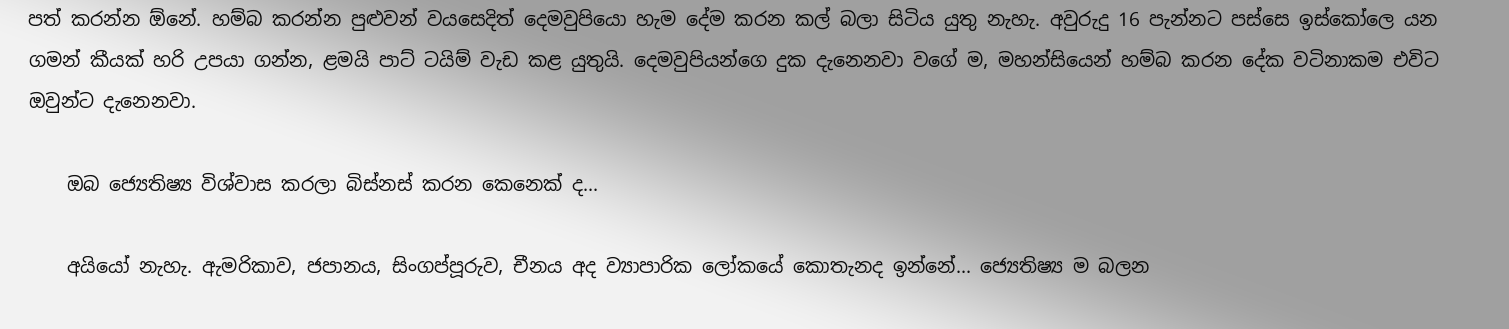පත් කරන්න ඕනේ. හම්බ කරන්න පුළුවන් වයසෙදිත් දෙමවුපියො හැම දේම කරන කල් බලා සිටිය යුතු නැහැ. අවුරුදු 16 පැන්නට පස්සෙ ඉස්කෝලෙ යන ගමන් කීයක් හරි උපයා ගන්න, ළමයි පාට් ටයිම් වැඩ කළ යුතුයි. දෙමවුපියන්ගෙ දුක දැනෙනවා වගේ ම, මහන්සියෙන් හම්බ කරන දේක වටිනාකම එවිට ඔවුන්ට දැනෙනවා.

    ඔබ ජ්‍යෙතිෂ්‍ය විශ්වාස කරලා බිස්නස් කරන කෙනෙක් ද...

    අයියෝ නැහැ. ඇමරිකාව, ජපානය, සිංගප්පූරුව, චීනය අද ව්‍යාපාරික ලෝකයේ කොතැනද ඉන්නේ... ජ්‍යෙතිෂ්‍ය ම බලන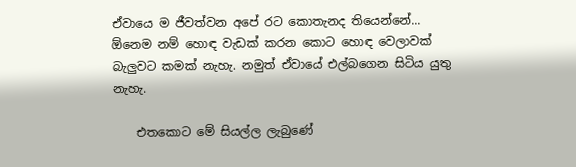ඒවායෙ ම ජීවත්වන අපේ රට කොතැනද තියෙන්නේ... ඕනෙම නම් හොඳ වැඩක් කරන කොට හොඳ වෙලාවක් බැලුවට කමක් නැහැ. නමුත් ඒවායේ එල්බගෙන සිටිය යුතු නැහැ.

    එතකොට මේ සියල්ල ලැබුණේ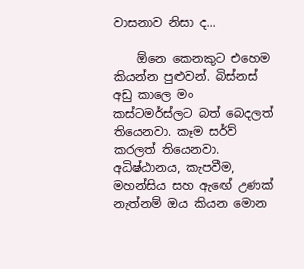වාසනාව නිසා ද...

    ඕනෙ කෙනකුට එහෙම කියන්න පුළුවන්. බිස්නස් අඩු කාලෙ මං කස්ටමර්ස්ලට බත් බෙදලත් තියෙනවා. කෑම සර්ව් කරලත් තියෙනවා. අධිෂ්ඨානය, කැපවීම, මහන්සිය සහ ඇ‍ඟේ උණක් නැත්නම් ඔය කියන මොන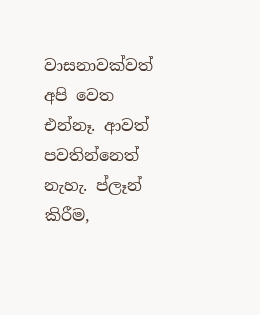වාසනාවක්වත් අපි වෙත එන්නෑ. ආවත් පවතින්නෙත් නැහැ. ප්ලෑන් කිරීම,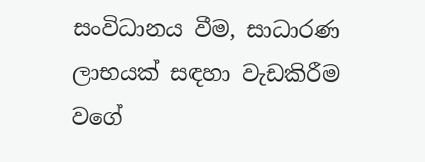සංවිධානය වීම, සාධාරණ ලාභයක් සඳහා වැඩකිරීම වගේ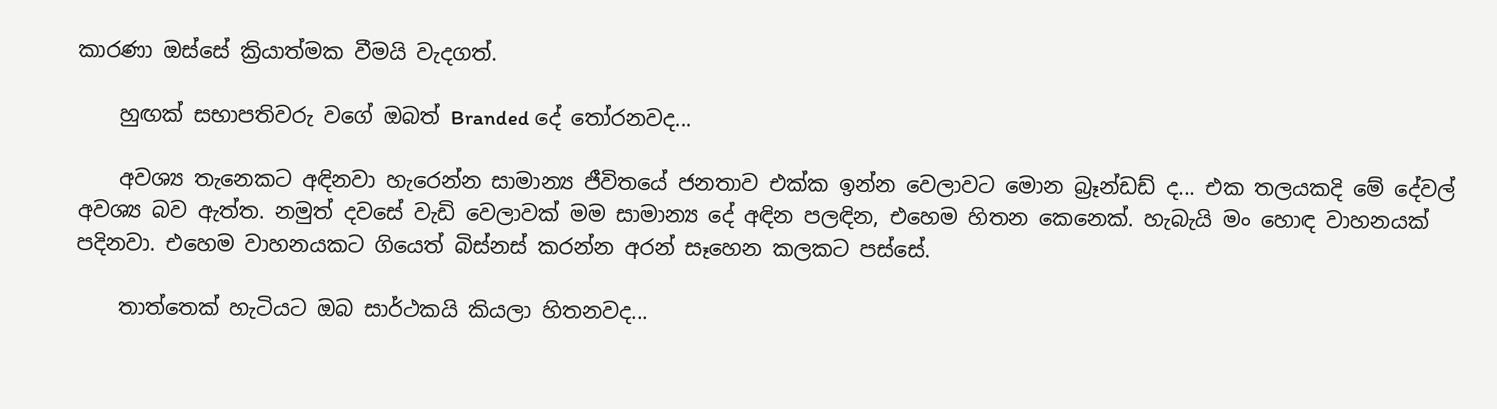කාරණා ඔස්සේ ක්‍රියාත්මක වීමයි වැදගත්.

    හුඟක් සභාපතිවරු වගේ ඔබත් Branded දේ ‍තෝරනවද...

    අවශ්‍ය තැනෙකට අඳිනවා හැරෙන්න සාමාන්‍ය ජීවිතයේ ජනතාව එක්ක ඉන්න වෙලාවට මොන බ්‍රෑන්ඩඩ් ද... එක තලයකදි මේ දේවල් අවශ්‍ය බව ඇත්ත. නමුත් දවසේ වැඩි වෙලාවක් මම සාමාන්‍ය දේ අඳින පලඳින, එහෙම හිතන කෙනෙක්. හැබැයි මං හොඳ වාහනයක් පදිනවා. එහෙම වාහනයකට ගියෙත් බිස්නස් කරන්න අරන් සෑහෙන කලකට පස්සේ.

    තාත්තෙක් හැටියට ඔබ සාර්ථකයි කියලා හිතනවද...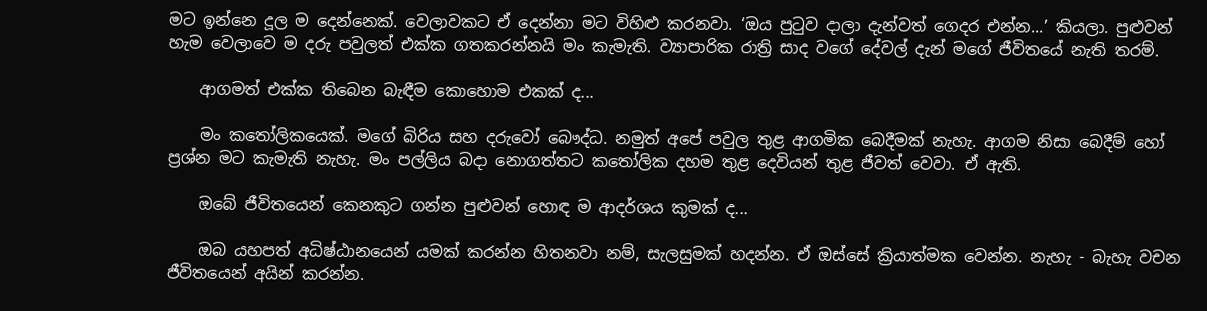මට ඉන්නෙ දූල ම දෙන්නෙක්. වෙලාවකට ඒ දෙන්නා මට විහිළු කරනවා. ‘ඔය පුටුව දාලා දැන්වත් ගෙදර එන්න...’ කියලා. පුළුවන් හැම වෙලාවෙ ම දරු පවුලත් එක්ක ගතකරන්නයි මං කැමැති. ව්‍යාපාරික රාත්‍රි සාද වගේ දේවල් දැන් මගේ ජීවිතයේ නැති තරම්.

    ආගමත් එක්ක තිබෙන බැඳීම කොහොම එකක් ද...

    මං ක‍තෝලිකයෙක්. මගේ බිරිය සහ දරුවෝ බෞද්ධ. නමුත් අපේ පවුල තුළ ආගමික බෙදීමක් නැහැ. ආගම නිසා බෙදීම් හෝ ප්‍රශ්න මට කැමැති නැහැ. මං පල්ලිය බදා නොගත්තට කතෝලික දහම තුළ දෙවියන් තුළ ජීවත් වෙවා. ඒ ඇති.

    ඔබේ ජීවිතයෙන් කෙනකුට ගන්න පුළුවන් හොඳ ම ආදර්ශය කුමක් ද...

    ඔබ යහපත් අධිෂ්ඨානයෙන් යමක් කරන්න හිතනවා නම්, සැලසුමක් හදන්න. ඒ ඔස්සේ ක්‍රියාත්මක වෙන්න. නැහැ - බැහැ වචන ජීවිතයෙන් අයින් කරන්න.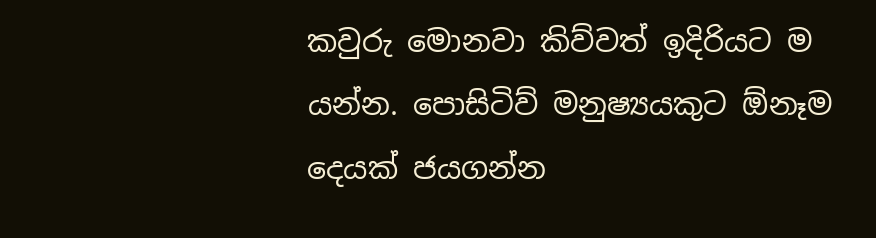කවුරු මොනවා කිව්වත් ඉදිරියට ම යන්න. පොසිටිව් මනුෂ්‍යයකුට ඕනෑම දෙයක් ජයගන්න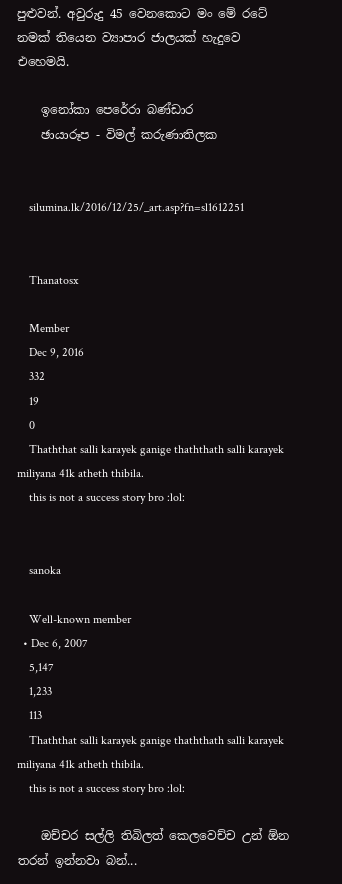පුළුවන්. අවුරුදු 45 වෙනකොට මං මේ රටේ නමක් තියෙන ව්‍යාපාර ජාලයක් හැදුවෙ එහෙමයි.

    ඉනෝකා පෙරේරා බණ්ඩාර
    ඡායාරූප - විමල් කරුණාතිලක


    silumina.lk/2016/12/25/_art.asp?fn=sl1612251


    Thanatosx

    Member
    Dec 9, 2016
    332
    19
    0
    Thaththat salli karayek ganige thaththath salli karayek miliyana 41k atheth thibila.
    this is not a success story bro :lol:


    sanoka

    Well-known member
  • Dec 6, 2007
    5,147
    1,233
    113
    Thaththat salli karayek ganige thaththath salli karayek miliyana 41k atheth thibila.
    this is not a success story bro :lol:

    ඔච්චර සල්ලි තිබිලත් කෙලවෙච්ච උන් ඕන තරන් ඉන්නවා බන්...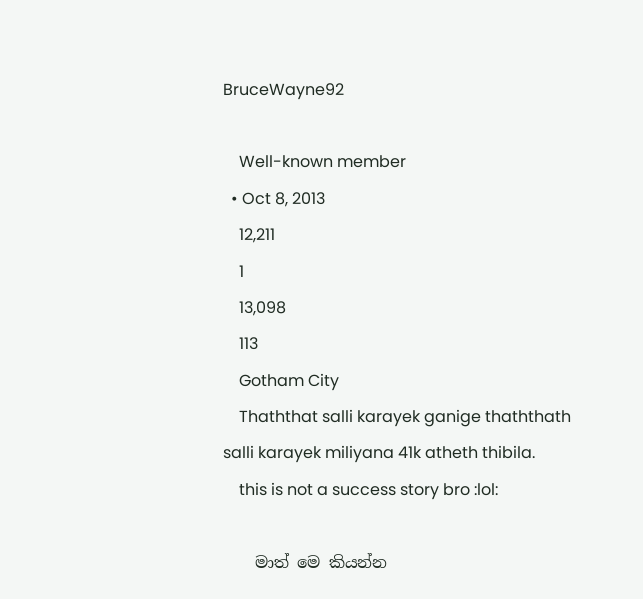BruceWayne92

    Well-known member
  • Oct 8, 2013
    12,211
    1
    13,098
    113
    Gotham City
    Thaththat salli karayek ganige thaththath salli karayek miliyana 41k atheth thibila.
    this is not a success story bro :lol:

    මාත් මෙ කියන්න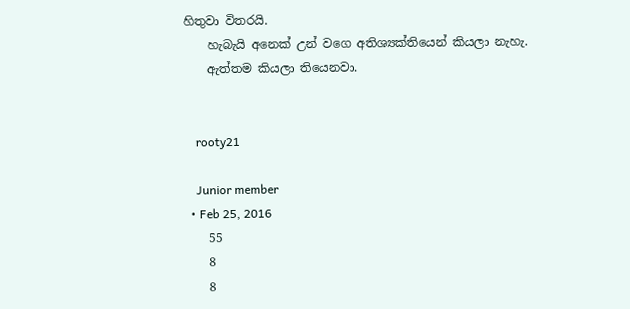හිතුවා විතරයි.
    හැබැයි අනෙක් උන් වගෙ අතිශ්‍යක්තියෙන් කියලා නැහැ.
    ඇත්තම කියලා තියෙනවා.


    rooty21

    Junior member
  • Feb 25, 2016
    55
    8
    8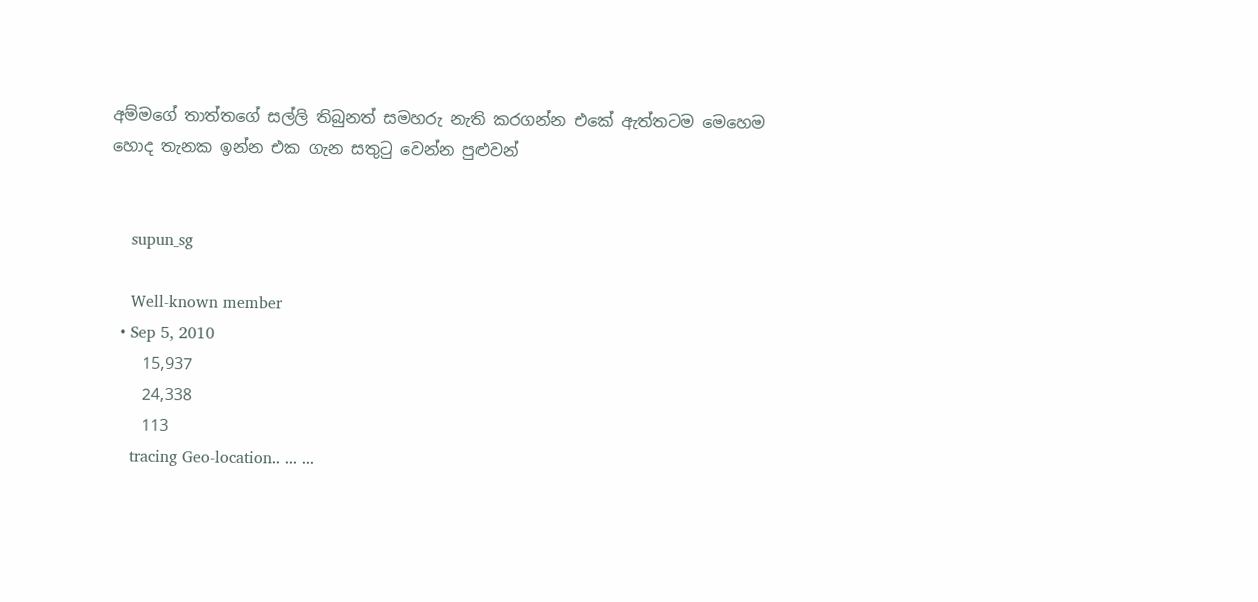අම්මගේ තාත්තගේ සල්ලි තිබුනත් සමහරු නැති කරගන්න එකේ ඇත්තටම මෙහෙම හොද තැනක ඉන්න එක ගැන සතුටු වෙන්න පුළුවන්


    supun_sg

    Well-known member
  • Sep 5, 2010
    15,937
    24,338
    113
    tracing Geo-location.. ... ...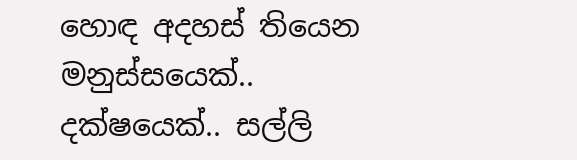හොඳ අදහස් තියෙන මනුස්සයෙක්.. දක්ෂයෙක්.. සල්ලි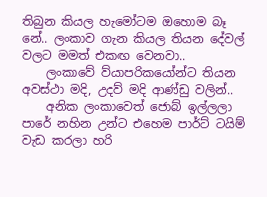තිබුන කියල හැමෝටම ඔහොම බෑ නේ.. ලංකාව ගැන කියල තියන දේවල් වලට මමත් එකඟ වෙනවා..
    ලංකාවේ ව්යාපරිකයෝන්ට තියන අවස්ථා මදි, උදව් මදි ආණ්ඩු වලින්..
    අනික ලංකාවෙත් ජොබ් ඉල්ලලා පාරේ නහින උන්ට එහෙම පාර්ට් ටයිම් වැඩ කරලා හරි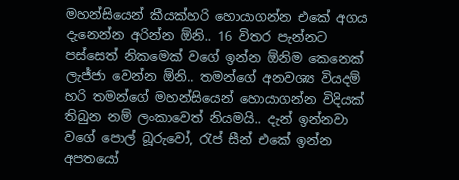මහන්සියෙන් කීයක්හරි හොයාගන්න එකේ අගය දැනෙන්න අරින්න ඕනි.. 16 විතර පැන්නට පස්සෙත් නිකමෙක් වගේ ඉන්න ඕනිම කෙනෙක් ලැජ්ජා වෙන්න ඕනි.. තමන්ගේ අනවශ්‍ය වියදම් හරි තමන්ගේ මහන්සියෙන් හොයාගන්න විදියක් තිබුන නම් ලංකාවෙත් නියමයි.. දැන් ඉන්නවා වගේ පොල් බූරුවෝ, රැප් සීන් එකේ ඉන්න අපතයෝ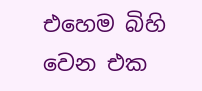එහෙම බිහි වෙන එක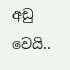අඩු වෙයි..